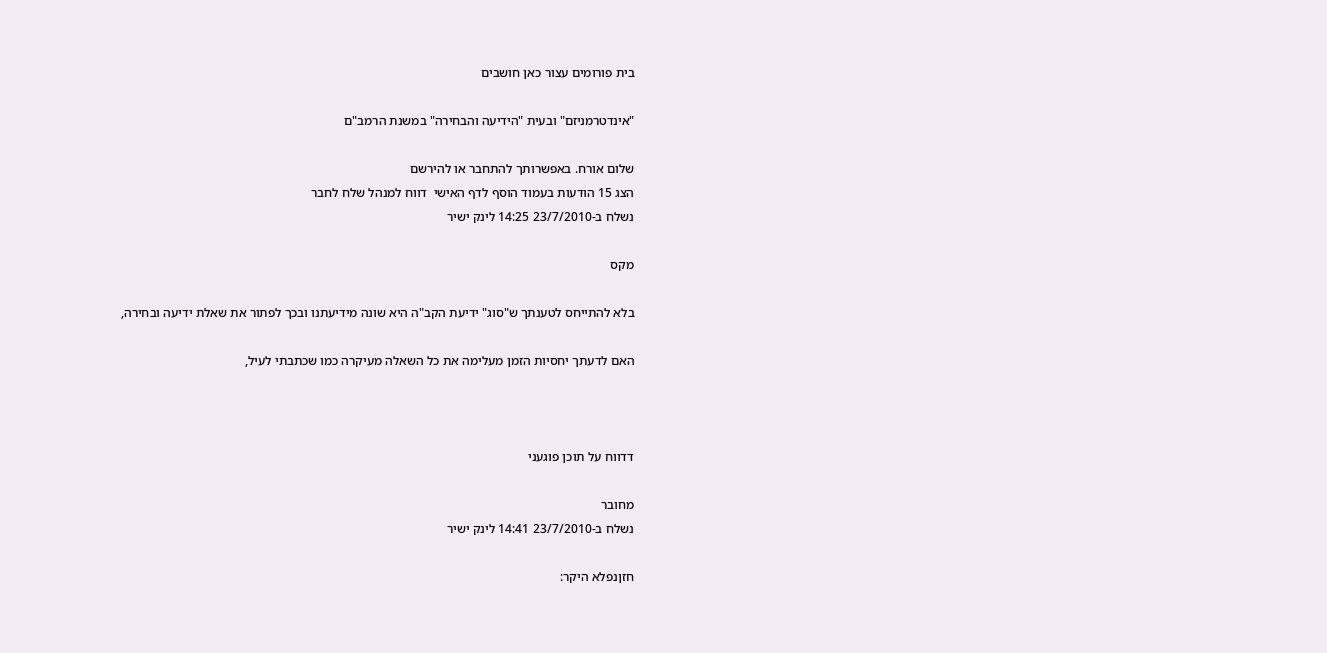בית פורומים עצור כאן חושבים

"אינדטרמניזם" ובעית "הידיעה והבחירה" במשנת הרמב"ם

שלום אורח. באפשרותך להתחבר או להירשם
הצג 15 הודעות בעמוד הוסף לדף האישי  דווח למנהל שלח לחבר
נשלח ב-23/7/2010 14:25 לינק ישיר

מקס

בלא להתייחס לטענתך ש"סוג" ידיעת הקב"ה היא שונה מידיעתנו ובכך לפתור את שאלת ידיעה ובחירה,

האם לדעתך יחסיות הזמן מעלימה את כל השאלה מעיקרה כמו שכתבתי לעיל,



דדווח על תוכן פוגעני

מחובר
נשלח ב-23/7/2010 14:41 לינק ישיר

חזןנפלא היקר: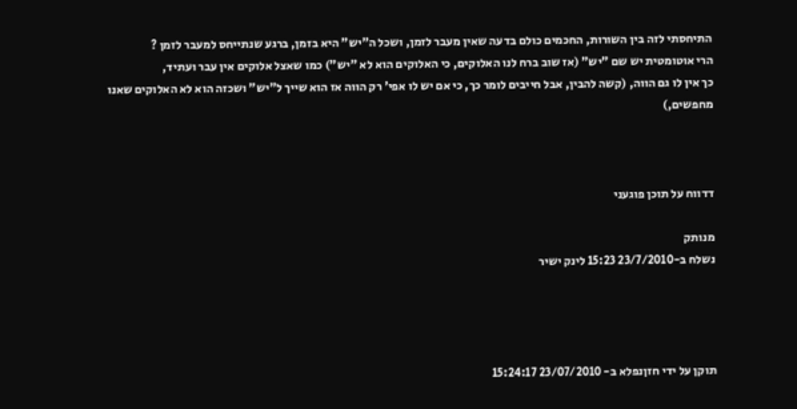התיחסתי לזה בין השורות, החכמים כולם בדעה שאין מעבר לזמן, ושכל ה"יש" היא בזמן, ברגע שנתייחס למעבר לזמן ?
הרי אוטומטית יש שם "יש" (אז שוב ברח לנו האלוקים, כי האלוקים הוא לא "יש") כמו שאצל אלוקים אין עבר ועתיד,
כך אין לו גם הווה, (קשה להבין, אבל חייבים לומר כך, כי אם יש לו אפי' רק הווה אז הוא שייך ל"יש" ושכזה הוא לא האלוקים שאנו מחפשים,)



דדווח על תוכן פוגעני

מנותק
נשלח ב-23/7/2010 15:23 לינק ישיר




תוקן על ידי חזןנפלא ב- 23/07/2010 15:24:17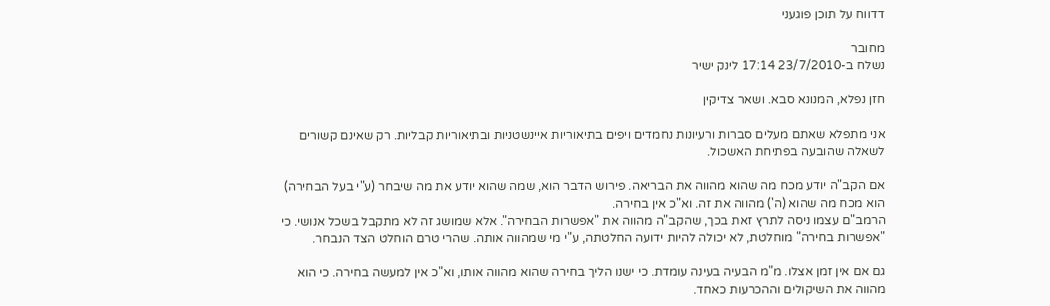דדווח על תוכן פוגעני

מחובר
נשלח ב-23/7/2010 17:14 לינק ישיר

חזן נפלא, המנונא סבא. ושאר צדיקין

אני מתפלא שאתם מעלים סברות ורעיונות נחמדים ויפים בתיאוריות איינשטניות ובתיאוריות קבליות. רק שאינם קשורים לשאלה שהובעה בפתיחת האשכול.

אם הקב"ה יודע מכח מה שהוא מהווה את הבריאה. פירוש הדבר הוא, שמה שהוא יודע את מה שיבחר (ע"י בעל הבחירה) הוא מכח מה שהוא (ה') מהווה את זה. וא"כ אין בחירה.
הרמב"ם עצמו ניסה לתרץ זאת בכך, שהקב"ה מהווה את "אפשרות הבחירה". אלא שמושג זה לא מתקבל בשכל אנושי. כי "אפשרות בחירה" מוחלטת, לא יכולה להיות ידועה החלטתה, ע"י מי שמהווה אותה. שהרי טרם הוחלט הצד הנבחר.

גם אם אין זמן אצלו. מ"מ הבעיה בעינה עומדת. כי ישנו הליך בחירה שהוא מהווה אותו, וא"כ אין למעשה בחירה. כי הוא מהווה את השיקולים וההכרעות כאחד.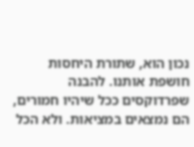נכון הוא, שתורת היחסות חושפת אותנו. להבנה שפרדוקסים ככל שיהיו חמורים, הם נמצאים במציאות. ולא הכל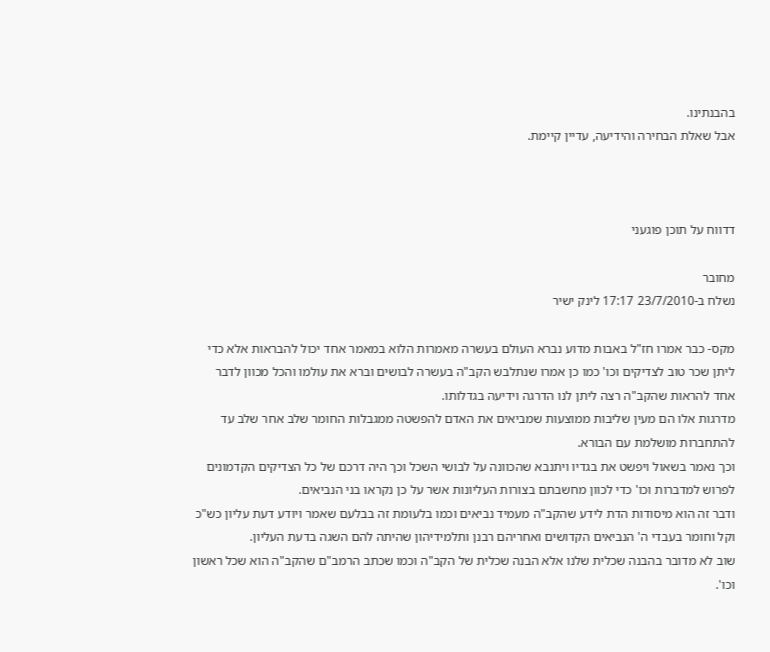בהבנתינו.
אבל שאלת הבחירה והידיעה, עדיין קיימת.



דדווח על תוכן פוגעני

מחובר
נשלח ב-23/7/2010 17:17 לינק ישיר

מקס- כבר אמרו חז"ל באבות מדוע נברא העולם בעשרה מאמרות הלוא במאמר אחד יכול להבראות אלא כדי ליתן שכר טוב לצדיקים וכו' כמו כן אמרו שנתלבש הקב"ה בעשרה לבושים וברא את עולמו והכל מכוון לדבר אחד להראות שהקב"ה רצה ליתן לנו הדרגה וידיעה בגדלותו.
מדרגות אלו הם מעין שליבות ממוצעות שמביאים את האדם להפשטה ממגבלות החומר שלב אחר שלב עד להתחברות מושלמת עם הבורא.
וכך נאמר בשאול ויפשט את בגדיו ויתנבא שהכוונה על לבושי השכל וכך היה דרכם של כל הצדיקים הקדמונים לפרוש למדברות וכו' כדי לכוון מחשבתם בצורות העליונות אשר על כן נקראו בני הנביאים.
ודבר זה הוא מיסודות הדת לידע שהקב"ה מעמיד נביאים וכמו בלעומת זה בבלעם שאמר ויודע דעת עליון כש"כ וקל וחומר בעבדי ה' הנביאים הקדושים ואחריהם רבנן ותלמידיהון שהיתה להם השגה בדעת העליון.
שוב לא מדובר בהבנה שכלית שלנו אלא הבנה שכלית של הקב"ה וכמו שכתב הרמב"ם שהקב"ה הוא שכל ראשון וכו'.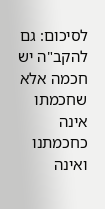לסיכום: גם להקב"ה יש חכמה אלא שחכמתו אינה כחכמתנו ואינה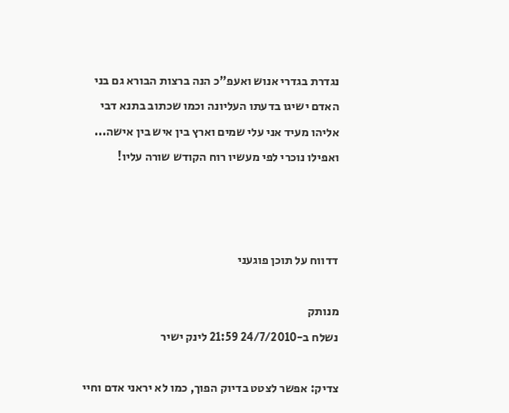נגדרת בגדרי אנוש ואעפ"כ הנה ברצות הבורא גם בני האדם ישיגו בדעתו העליונה וכמו שכתוב בתנא דבי אליהו מעיד אני עלי שמים וארץ בין איש בין אישה... ואפילו נוכרי לפי מעשיו רוח הקודש שורה עליו!



דדווח על תוכן פוגעני

מנותק
נשלח ב-24/7/2010 21:59 לינק ישיר

צדיק: אפשר לצטט בדיוק הפוך, כמו לא יראני אדם וחיי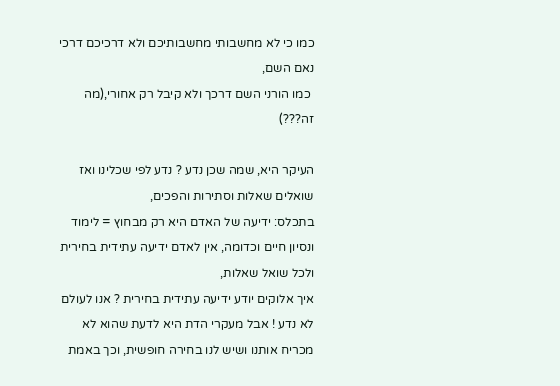כמו כי לא מחשבותי מחשבותיכם ולא דרכיכם דרכי נאם השם,
 כמו הורני השם דרכך ולא קיבל רק אחורי,(מה זה???)

העיקר היא, שמה שכן נדע ? נדע לפי שכלינו ואז שואלים שאלות וסתירות והפכים,
בתכלס: ידיעה של האדם היא רק מבחוץ = לימוד ונסיון חיים וכדומה, אין לאדם ידיעה עתידית בחירית ולכל שואל שאלות,
איך אלוקים יודע ידיעה עתידית בחירית ? אנו לעולם לא נדע ! אבל מעקרי הדת היא לדעת שהוא לא מכריח אותנו ושיש לנו בחירה חופשית, וכך באמת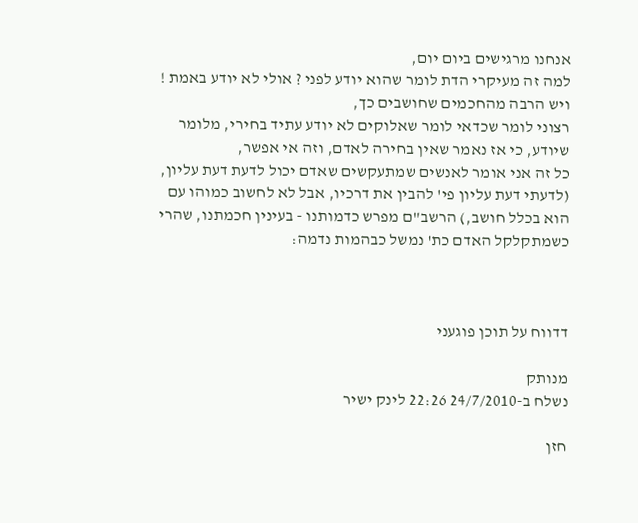אנחנו מרגישים ביום יום,
למה זה מעיקרי הדת לומר שהוא יודע לפני ? אולי לא יודע באמת ! ויש הרבה מהחכמים שחושבים כך,
רצוני לומר שכדאי לומר שאלוקים לא יודע עתיד בחירי, מלומר שיודע, כי אז נאמר שאין בחירה לאדם, וזה אי אפשר,
כל זה אני אומר לאנשים שמתעקשים שאדם יכול לדעת דעת עליון, (לדעתי דעת עליון פי' להבין את דרכיו, אבל לא לחשוב כמוהו עם הוא בכלל חושב,) הרשב"ם מפרש כדמותנו - בעינין חכמתנו, שהרי כשמתקלקל האדם כת' נמשל כבהמות נדמה:



דדווח על תוכן פוגעני

מנותק
נשלח ב-24/7/2010 22:26 לינק ישיר

חזן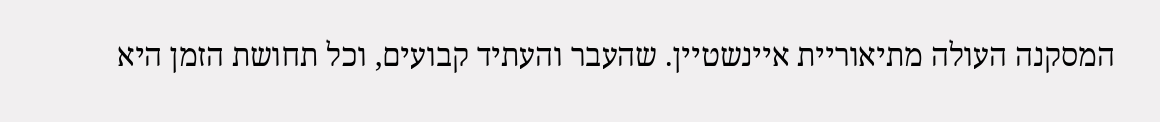המסקנה העולה מתיאוריית איינשטיין. שהעבר והעתיד קבועים, וכל תחושת הזמן היא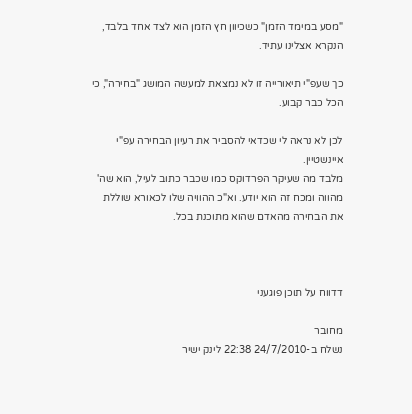"מסע במימד הזמן" כשכיוון חץ הזמן הוא לצד אחד בלבד, הנקרא אצלינו עתיד.

כך שעפ"י תיאורייה זו לא נמצאת למעשה המושג "בחירה", כי הכל כבר קבוע.

לכן לא נראה לי שכדאי להסביר את רעיון הבחירה עפ"י איינשטיין.
מלבד מה שעיקר הפרדוקס כמו שכבר כתוב לעיל, הוא שה' מהווה ומכח זה הוא יודע. וא"כ ההוויה שלו לכאורא שוללת את הבחירה מהאדם שהוא מתוכנת בכל.



דדווח על תוכן פוגעני

מחובר
נשלח ב-24/7/2010 22:38 לינק ישיר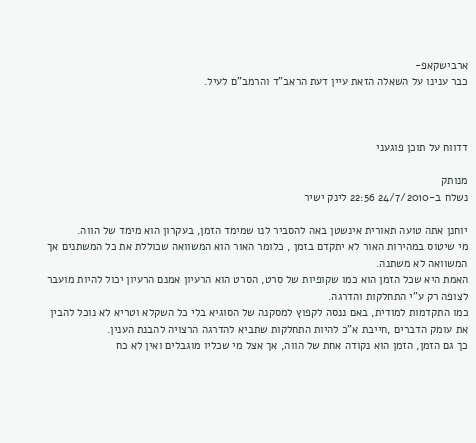ארבישקאפ-
כבר ענינו על השאלה הזאת עיין דעת הראב"ד והרמב"ם לעיל.



דדווח על תוכן פוגעני

מנותק
נשלח ב-24/7/2010 22:56 לינק ישיר

יוחנן אתה טועה תאורית אינשטן באה להסביר לנו שמימד הזמן, בעקרון הוא מימד של הווה.
מי שיטוס במהירות האור לא יתקדם בזמן , כלומר האור הוא המשוואה שכוללת את כל המשתנים אך המשוואה לא משתנה.
האמת היא שכל הזמן הוא כמו שקופיות של סרט, הסרט הוא הרעיון אמנם הרעיון יכול להיות מועבר לצופה רק ע"י התחלקות והדרגה.
כמו התקדמות למודית, באם ננסה לקפוץ למסקנה של הסוגיא בלי כל השקלא וטריא לא נוכל להבין את עומק הדברים ,חייבת א"כ להיות התחלקות שתביא להדרגה הרצויה להבנת הענין.
כך גם הזמן, הזמן הוא נקודה אחת של הווה, אך אצל מי שכליו מוגבלים ואין לא כח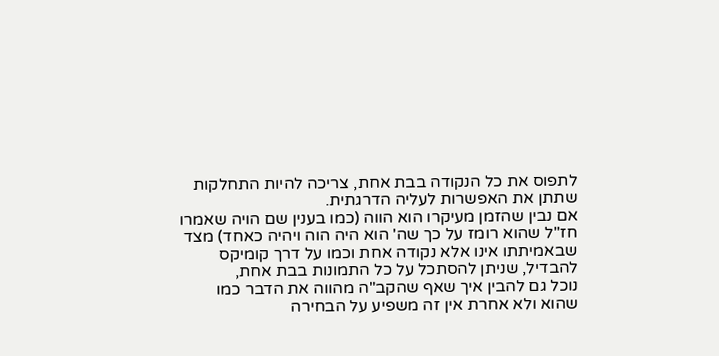לתפוס את כל הנקודה בבת אחת, צריכה להיות התחלקות שתתן את האפשרות לעליה הדרגתית.
אם נבין שהזמן מעיקרו הוא הווה (כמו בענין שם הויה שאמרו חז"ל שהוא רומז על כך שה' הוא היה הוה ויהיה כאחד) מצד שבאמיתתו אינו אלא נקודה אחת וכמו על דרך קומיקס להבדיל, שניתן להסתכל על כל התמונות בבת אחת,
נוכל גם להבין איך שאף שהקב"ה מהווה את הדבר כמו שהוא ולא אחרת אין זה משפיע על הבחירה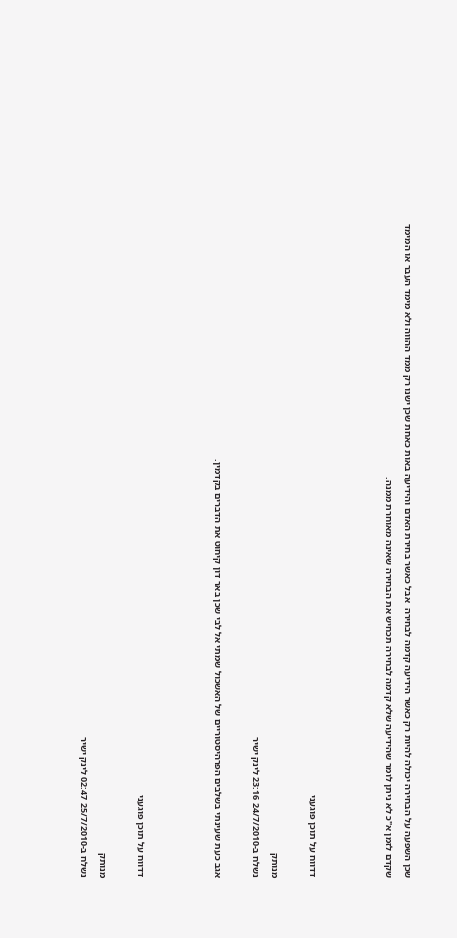שכן השפעה על הבחירה יכולה להיות רק כאשר הידיעה קדמה לבחירה  אבל כאשר בחירת האדם והידיעה באות כאחת שכן ישנו רק ממד ההווה ולא מימד העבר או המימד שקדם לזמן א"כ לא ניתן לומר שהידיעה שלא קדמה לבחירה תכחיש את הבחירה שאינה מאוחרת ממנה.



דדווח על תוכן פוגעני

מנותק
נשלח ב-24/7/2010 23:16 לינק ישיר

אגב כעת שעינתי בשלבים הפרהיסטוריים של האשכול שמתי אל לבי שכן באר דון קיחוט את הדברים בקדמין.



דדווח על תוכן פוגעני

מנותק
נשלח ב-25/7/2010 02:47 לינק ישיר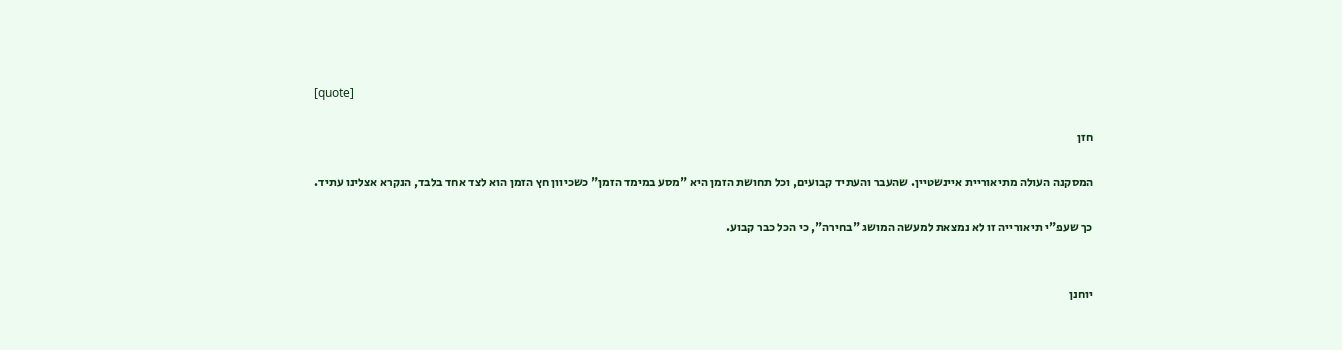[quote]

חזן

המסקנה העולה מתיאוריית איינשטיין. שהעבר והעתיד קבועים, וכל תחושת הזמן היא "מסע במימד הזמן" כשכיוון חץ הזמן הוא לצד אחד בלבד, הנקרא אצלינו עתיד.

כך שעפ"י תיאורייה זו לא נמצאת למעשה המושג "בחירה", כי הכל כבר קבוע.


יוחנן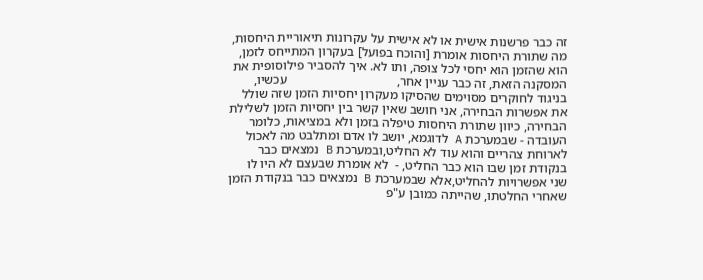זה כבר פרשנות אישית או לא אישית על עקרונות תיאוריית היחסות, מה שתורת היחסות אומרת [והוכח בפועל] בעקרון המתייחס לזמן, הוא שהזמן הוא יחסי לכל צופה, ותו לא. איך להסביר פילוסופית את המסקנה הזאת, זה כבר עניין אחר,                                  עכשיו, בניגוד לחוקרים מסוימים שהסיקו מעקרון יחסיות הזמן שזה שולל את אפשרות הבחירה, אני חושב שאין קשר בין יחסיות הזמן לשלילת הבחירה, כיוון שתורת היחסות טיפלה בזמן ולא במציאות, כלומר העובדה - שבמערכת A לדוגמא, יושב לו אדם ומתלבט מה לאכול לארוחת צהריים והוא עוד לא החליט,ובמערכת B נמצאים כבר בנקודת זמן שבו הוא כבר החליט, -  לא אומרת שבעצם לא היו לו שני אפשרויות להחליט,אלא שבמערכת B נמצאים כבר בנקודת הזמן שאחרי החלטתו, שהייתה כמובן ע"פ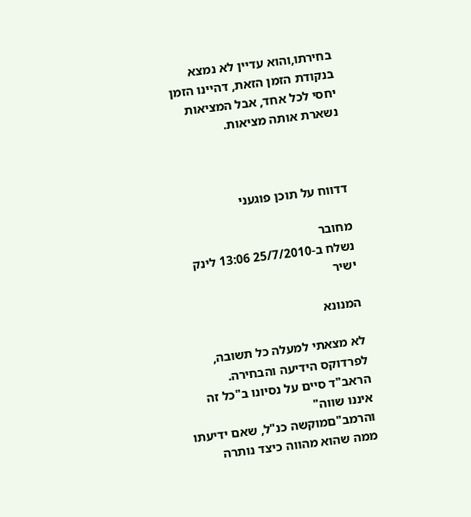בחירתו,והוא עדיין לא נמצא בנקודת הזמן הזאת, דהיינו הזמן יחסי לכל אחד, אבל המציאות נשארת אותה מציאות.



דדווח על תוכן פוגעני

מחובר
נשלח ב-25/7/2010 13:06 לינק ישיר

המנונא

לא מצאתי למעלה כל תשובה, לפרדוקס הידיעה והבחירה.
הראב"ד סיים על נסיונו ב"כל זה איננו שווה"
והרמב"םמוקשה כנ"ל, שאם ידיעתו ממה שהוא מהווה כיצד נותרה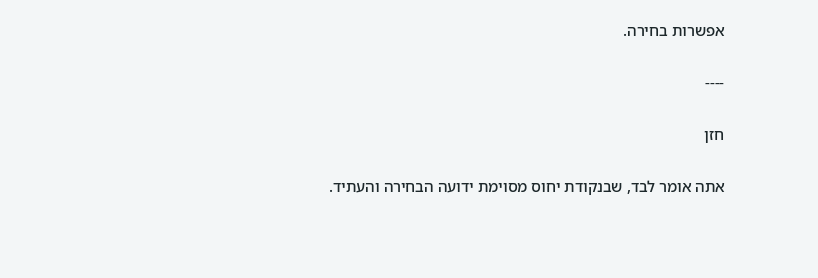אפשרות בחירה.

----

חזן

אתה אומר לבד, שבנקודת יחוס מסוימת ידועה הבחירה והעתיד.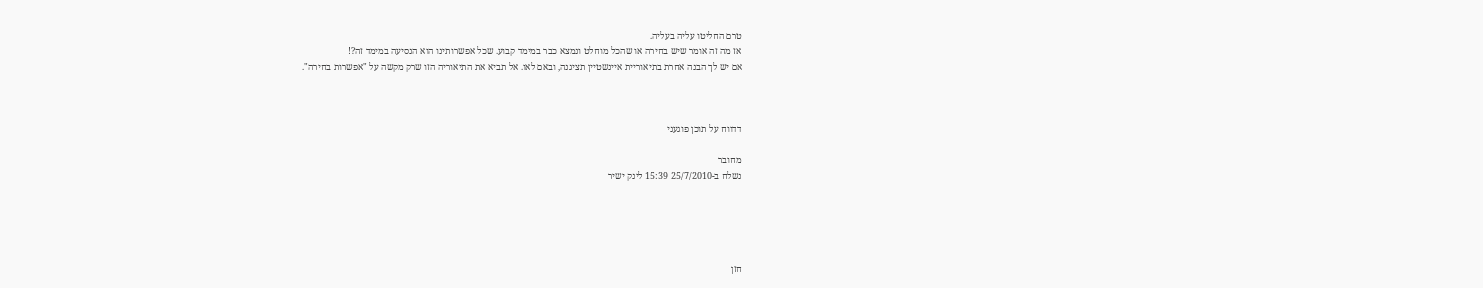טרם החליטו עליה בעליה.
אז מה זה אומר שיש בחירה או שהכל מוחלט ונמצא כבר במימד קבוע. שכל אפשרותינו הוא הנסיעה במימד זה?!
אם יש לך הבנה אחרת בתיאוריית איינשטיין תציגנה, ובאם לאו. אל תביא את התיאוריה הזו שרק מקשה על "אפשרות בחירה".



דדווח על תוכן פוגעני

מחובר
נשלח ב-25/7/2010 15:39 לינק ישיר





חזן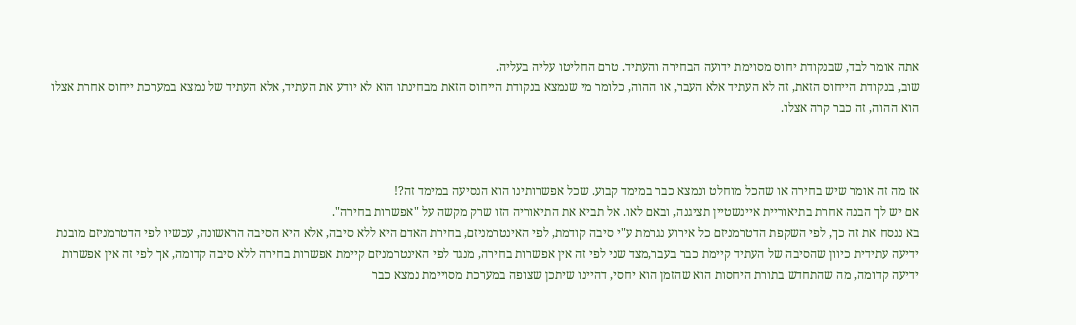אתה אומר לבד, שבנקודת יחוס מסוימת ידועה הבחירה והעתיד. טרם החליטו עליה בעליה.
שוב, בנקודת הייחוס הזאת, זה לא העתיד אלא העבר, או ההוה, כלומר מי שנמצא בנקודת הייחוס הזאת מבחינתו הוא לא יודע את העתיד, אלא העתיד של נמצא במערכת ייחוס אחרת אצלו הוא ההוה, זה כבר קרה אצלו.



אז מה זה אומר שיש בחירה או שהכל מוחלט ונמצא כבר במימד קבוע. שכל אפשרותינו הוא הנסיעה במימד זה?!
אם יש לך הבנה אחרת בתיאוריית איינשטיין תציגנה, ובאם לאו. אל תביא את התיאוריה הזו שרק מקשה על "אפשרות בחירה".
בא ננסח את זה כך, לפי השקפת הדטרמניזם כל אירוע נגרמת ע"י סיבה קודמת, לפי האינטרמניזם, בחירת האדם היא ללא סיבה, אלא היא הסיבה הראשונה, עכשיו לפי הדטרמניזם מובנת ידיעה עתידית כיוון שהסיבה של העתיד קיימת כבר בעבר,מצד שני לפי זה אין אפשרות בחירה, מנגד לפי האינטרמניזם קיימת אפשרות בחירה ללא סיבה קדומה, אך לפי זה אין אפשרות ידיעה קדומה, מה שהתחדש בתורת היחסות הוא שהזמן הוא יחסי, דהיינו שיתכן שצופה במערכת מסויימת נמצא כבר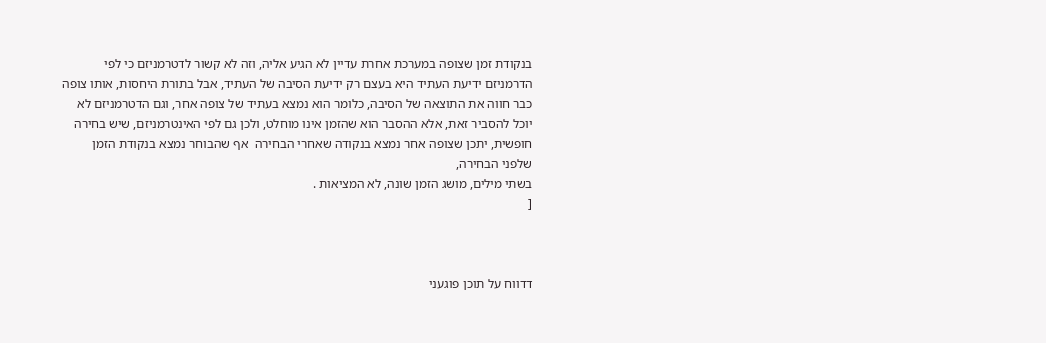בנקודת זמן שצופה במערכת אחרת עדיין לא הגיע אליה, וזה לא קשור לדטרמניזם כי לפי הדרמניזם ידיעת העתיד היא בעצם רק ידיעת הסיבה של העתיד, אבל בתורת היחסות, אותו צופה כבר חווה את התוצאה של הסיבה, כלומר הוא נמצא בעתיד של צופה אחר, וגם הדטרמניזם לא יוכל להסביר זאת, אלא ההסבר הוא שהזמן אינו מוחלט, ולכן גם לפי האינטרמניזם, שיש בחירה חופשית, יתכן שצופה אחר נמצא בנקודה שאחרי הבחירה  אף שהבוחר נמצא בנקודת הזמן שלפני הבחירה,
בשתי מילים, מושג הזמן שונה, לא המציאות .
[



דדווח על תוכן פוגעני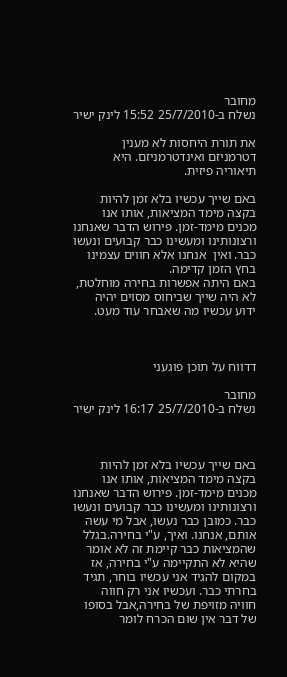מחובר
נשלח ב-25/7/2010 15:52 לינק ישיר

את תורת היחסות לא מענין דטרמניזם ואינדטרמניזם. היא תיאוריה פיזית.

באם שייך עכשיו בלא זמן להיות בקצה מימד המציאות, אותו אנו מכנים מימד-זמן. פירוש הדבר שאנחנו ורצונותינו ומעשינו כבר קבועים ונעשו כבר. ואין  אנחנו אלא חווים עצמינו בחץ הזמן קדימה.
באם היתה אפשרות בחירה מוחלטת, לא היה שייך שביחוס מסוים יהיה ידוע עכשיו מה שאבחר עוד מעט.



דדווח על תוכן פוגעני

מחובר
נשלח ב-25/7/2010 16:17 לינק ישיר



באם שייך עכשיו בלא זמן להיות בקצה מימד המציאות, אותו אנו מכנים מימד-זמן. פירוש הדבר שאנחנו ורצונותינו ומעשינו כבר קבועים ונעשו כבר. כמובן כבר נעשו, אבל מי עשה אותם, אנחנו. ואיך, ע"י בחירה.בגלל שהמציאות כבר קיימת זה לא אומר שהיא לא התקיימה ע"י בחירה, אז במקום להגיד אני עכשיו בוחר, תגיד בחרתי כבר. ועכשיו אני רק חווה חוויה מזויפת של בחירה,אבל בסופו של דבר אין שום הכרח לומר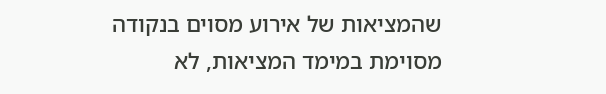שהמציאות של אירוע מסוים בנקודה מסוימת במימד המציאות, לא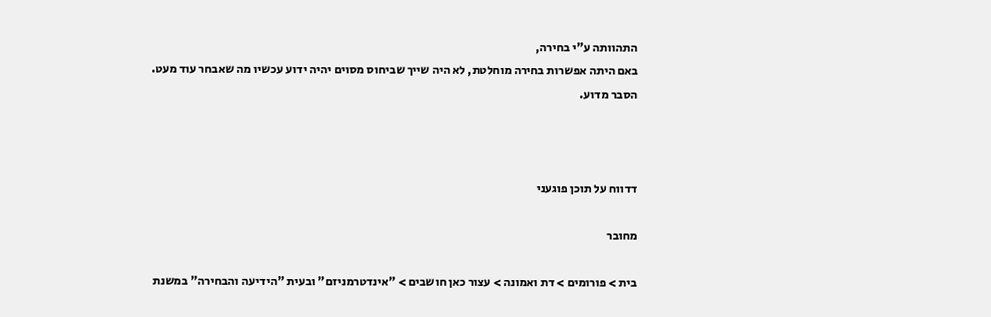התהוותה ע"י בחירה,
באם היתה אפשרות בחירה מוחלטת, לא היה שייך שביחוס מסוים יהיה ידוע עכשיו מה שאבחר עוד מעט.
הסבר מדוע.



דדווח על תוכן פוגעני

מחובר

בית > פורומים > דת ואמונה > עצור כאן חושבים > "אינדטרמניזם" ובעית "הידיעה והבחירה" במשנת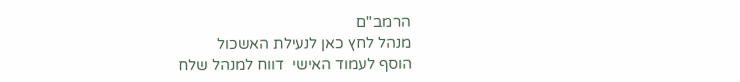הרמב"ם
מנהל לחץ כאן לנעילת האשכול
הוסף לעמוד האישי  דווח למנהל שלח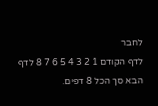לחבר
לדף הקודם 1 2 3 4 5 6 7 8 לדף הבא סך הכל 8 דפים.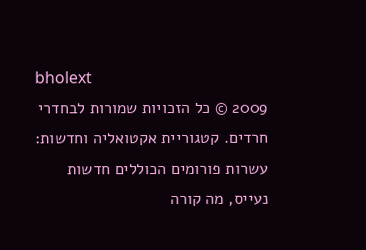bholext
2009 © כל הזכויות שמורות לבחדרי חרדים. קטגוריית אקטואליה וחדשות: עשרות פורומים הכוללים חדשות נעייס, מה קורה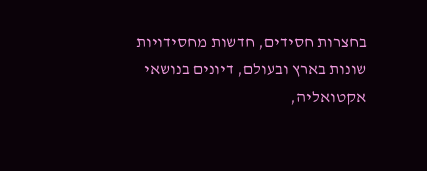בחצרות חסידים, חדשות מחסידויות שונות בארץ ובעולם, דיונים בנושאי אקטואליה,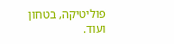פוליטיקה, בטחון ועוד.